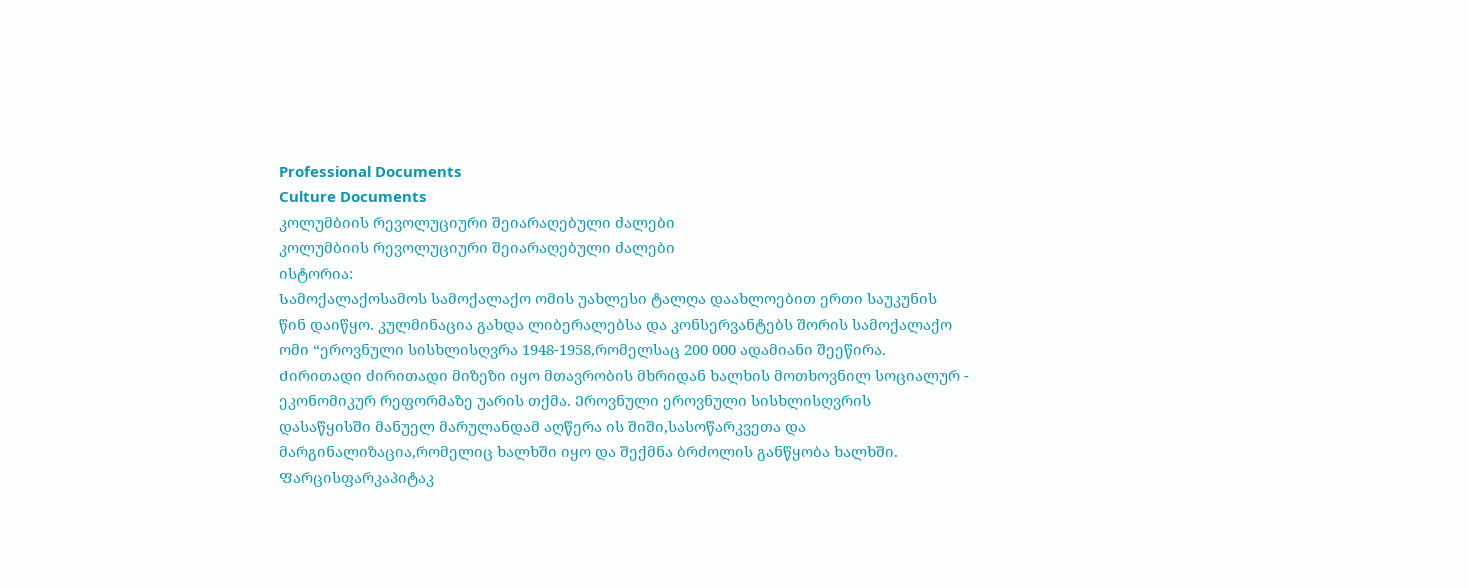Professional Documents
Culture Documents
კოლუმბიის რევოლუციური შეიარაღებული ძალები
კოლუმბიის რევოლუციური შეიარაღებული ძალები
ისტორია:
Სამოქალაქოსამოს სამოქალაქო ომის უახლესი ტალღა დაახლოებით ერთი საუკუნის
წინ დაიწყო. კულმინაცია გახდა ლიბერალებსა და კონსერვანტებს შორის სამოქალაქო
ომი “ეროვნული სისხლისღვრა 1948-1958,რომელსაც 200 000 ადამიანი შეეწირა.
Ძირითადი ძირითადი მიზეზი იყო მთავრობის მხრიდან ხალხის მოთხოვნილ სოციალურ -
ეკონომიკურ რეფორმაზე უარის თქმა. Ეროვნული ეროვნული სისხლისღვრის
დასაწყისში მანუელ მარულანდამ აღწერა ის შიში,სასოწარკვეთა და
მარგინალიზაცია,რომელიც ხალხში იყო და შექმნა ბრძოლის განწყობა ხალხში.
Ფარცისფარკაპიტაკ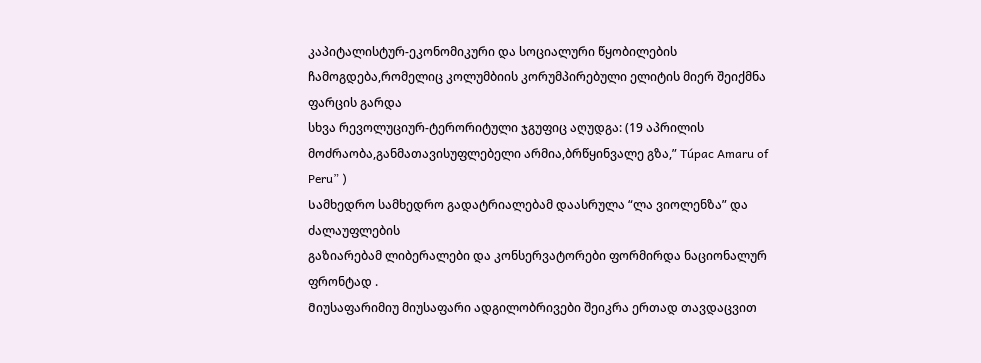კაპიტალისტურ-ეკონომიკური და სოციალური წყობილების
ჩამოგდება,რომელიც კოლუმბიის კორუმპირებული ელიტის მიერ შეიქმნა ფარცის გარდა
სხვა რევოლუციურ-ტერორიტული ჯგუფიც აღუდგა: (19 აპრილის
მოძრაობა,განმათავისუფლებელი არმია,ბრწყინვალე გზა,” Túpac Amaru of Peru” )
Სამხედრო სამხედრო გადატრიალებამ დაასრულა “ლა ვიოლენზა” და ძალაუფლების
გაზიარებამ ლიბერალები და კონსერვატორები ფორმირდა ნაციონალურ ფრონტად .
Მიუსაფარიმიუ მიუსაფარი ადგილობრივები შეიკრა ერთად თავდაცვით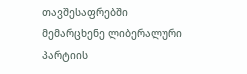თავშესაფრებში
მემარცხენე ლიბერალური პარტიის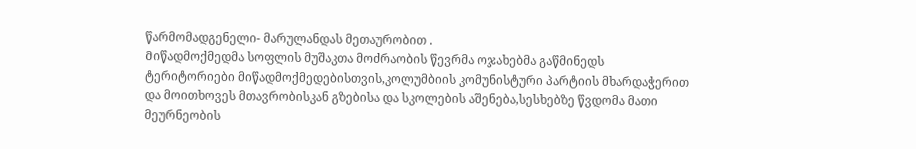წარმომადგენელი- მარულანდას მეთაურობით .
Მიწადმოქმედმა სოფლის მუშაკთა მოძრაობის წევრმა ოჯახებმა გაწმინედს
ტერიტორიები მიწადმოქმედებისთვის,კოლუმბიის კომუნისტური პარტიის მხარდაჭერით
და მოითხოვეს მთავრობისკან გზებისა და სკოლების აშენება,სესხებზე წვდომა მათი
მეურნეობის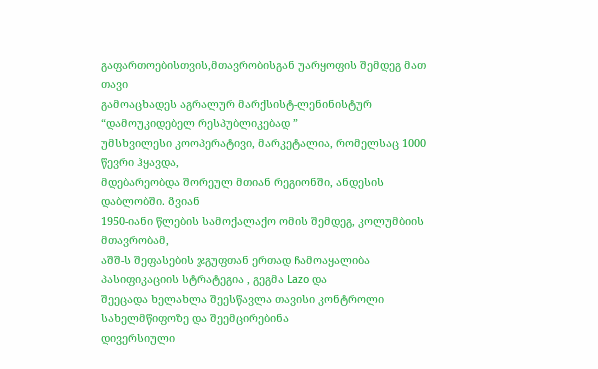გაფართოებისთვის,მთავრობისგან უარყოფის შემდეგ მათ თავი
გამოაცხადეს აგრალურ მარქსისტ-ლენინისტურ “დამოუკიდებელ რესპუბლიკებად ”
უმსხვილესი კოოპერატივი, მარკეტალია, რომელსაც 1000 წევრი ჰყავდა,
მდებარეობდა შორეულ მთიან რეგიონში, ანდესის დაბლობში. Გვიან
1950-იანი წლების სამოქალაქო ომის შემდეგ, კოლუმბიის მთავრობამ,
აშშ-ს შეფასების ჯგუფთან ერთად ჩამოაყალიბა პასიფიკაციის სტრატეგია , გეგმა Lazo და
შეეცადა ხელახლა შეესწავლა თავისი კონტროლი სახელმწიფოზე და შეემცირებინა
დივერსიული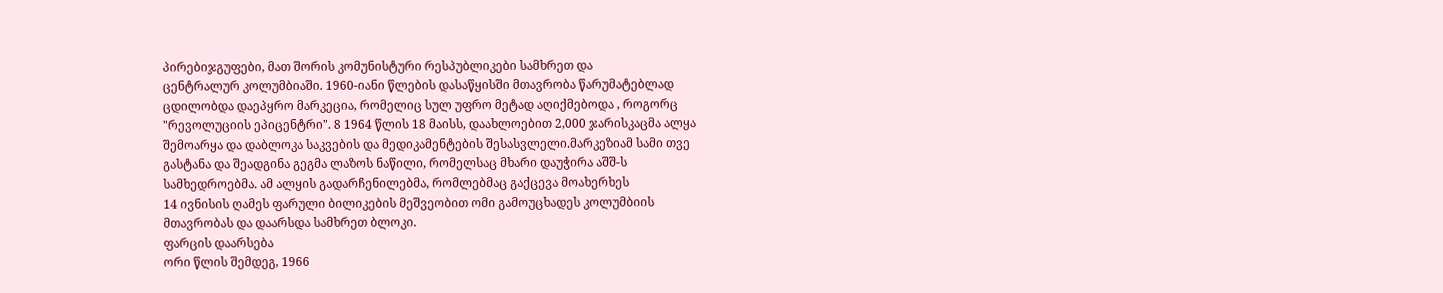პირებიჯგუფები, მათ შორის კომუნისტური რესპუბლიკები სამხრეთ და
ცენტრალურ კოლუმბიაში. 1960-იანი წლების დასაწყისში მთავრობა წარუმატებლად
ცდილობდა დაეპყრო მარკეცია, რომელიც სულ უფრო მეტად აღიქმებოდა , როგორც
"რევოლუციის ეპიცენტრი". 8 1964 წლის 18 მაისს, დაახლოებით 2,000 ჯარისკაცმა ალყა
შემოარყა და დაბლოკა საკვების და მედიკამენტების შესასვლელი.მარკეზიამ სამი თვე
გასტანა და შეადგინა გეგმა ლაზოს ნაწილი, რომელსაც მხარი დაუჭირა აშშ-ს
სამხედროებმა. ამ ალყის გადარჩენილებმა, რომლებმაც გაქცევა მოახერხეს
14 ივნისის ღამეს ფარული ბილიკების მეშვეობით ომი გამოუცხადეს კოლუმბიის
მთავრობას და დაარსდა სამხრეთ ბლოკი.
ფარცის დაარსება
ორი წლის შემდეგ, 1966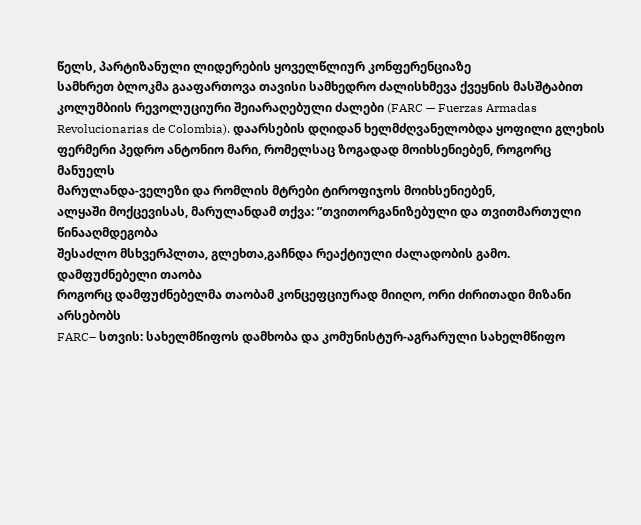წელს, პარტიზანული ლიდერების ყოველწლიურ კონფერენციაზე
სამხრეთ ბლოკმა გააფართოვა თავისი სამხედრო ძალისხმევა ქვეყნის მასშტაბით
კოლუმბიის რევოლუციური შეიარაღებული ძალები (FARC — Fuerzas Armadas
Revolucionarias de Colombia). დაარსების დღიდან ხელმძღვანელობდა ყოფილი გლეხის
ფერმერი პედრო ანტონიო მარი, რომელსაც ზოგადად მოიხსენიებენ, როგორც მანუელს
მარულანდა-ველეზი და რომლის მტრები ტიროფიჯოს მოიხსენიებენ,
ალყაში მოქცევისას, მარულანდამ თქვა: ”თვითორგანიზებული და თვითმართული
წინააღმდეგობა
შესაძლო მსხვერპლთა, გლეხთა,გაჩნდა რეაქტიული ძალადობის გამო.
დამფუძნებელი თაობა
როგორც დამფუძნებელმა თაობამ კონცეფციურად მიიღო, ორი ძირითადი მიზანი
არსებობს
FARC– სთვის: სახელმწიფოს დამხობა და კომუნისტურ-აგრარული სახელმწიფო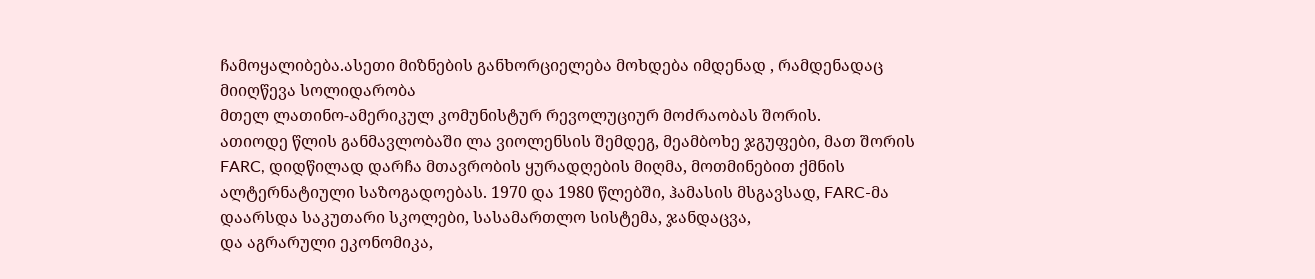ჩამოყალიბება.ასეთი მიზნების განხორციელება მოხდება იმდენად , რამდენადაც
მიიღწევა სოლიდარობა
მთელ ლათინო-ამერიკულ კომუნისტურ რევოლუციურ მოძრაობას შორის.
ათიოდე წლის განმავლობაში ლა ვიოლენსის შემდეგ, მეამბოხე ჯგუფები, მათ შორის
FARC, დიდწილად დარჩა მთავრობის ყურადღების მიღმა, მოთმინებით ქმნის
ალტერნატიული საზოგადოებას. 1970 და 1980 წლებში, ჰამასის მსგავსად, FARC-მა
დაარსდა საკუთარი სკოლები, სასამართლო სისტემა, ჯანდაცვა,
და აგრარული ეკონომიკა,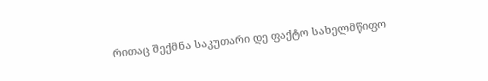რითაც შექმნა საკუთარი დე ფაქტო სახელმწიფო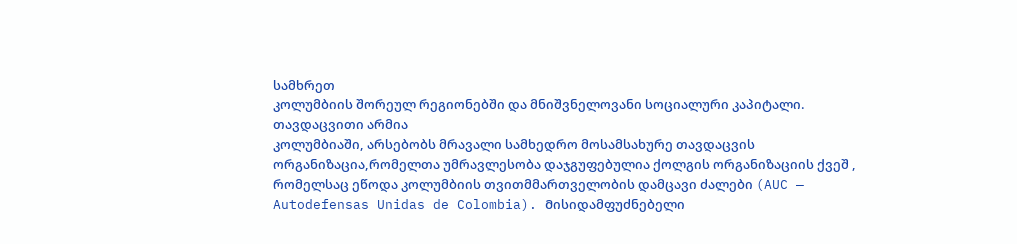სამხრეთ
კოლუმბიის შორეულ რეგიონებში და მნიშვნელოვანი სოციალური კაპიტალი.
თავდაცვითი არმია
კოლუმბიაში, არსებობს მრავალი სამხედრო მოსამსახურე თავდაცვის
ორგანიზაცია,რომელთა უმრავლესობა დაჯგუფებულია ქოლგის ორგანიზაციის ქვეშ ,
რომელსაც ეწოდა კოლუმბიის თვითმმართველობის დამცავი ძალები (AUC —
Autodefensas Unidas de Colombia). Მისიდამფუძნებელი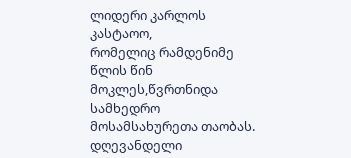ლიდერი კარლოს კასტაოო,
რომელიც რამდენიმე წლის წინ მოკლეს,წვრთნიდა სამხედრო მოსამსახურეთა თაობას.
დღევანდელი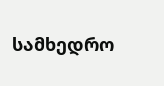სამხედრო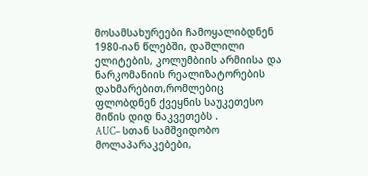მოსამსახურეები ჩამოყალიბდნენ 1980-იან წლებში, დაშლილი
ელიტების, კოლუმბიის არმიისა და ნარკომანიის რეალიზატორების
დახმარებით,რომლებიც ფლობდნენ ქვეყნის საუკეთესო მიწის დიდ ნაკვეთებს .
AUC– სთან სამშვიდობო მოლაპარაკებები,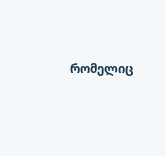რომელიც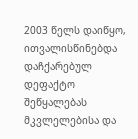2003 წელს დაიწყო,
ითვალისწინებდა დაჩქარებულ დეფაქტო შეწყალებას მკვლელებისა და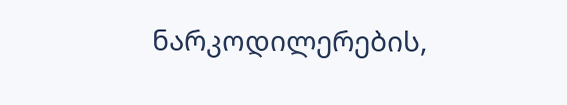ნარკოდილერების,